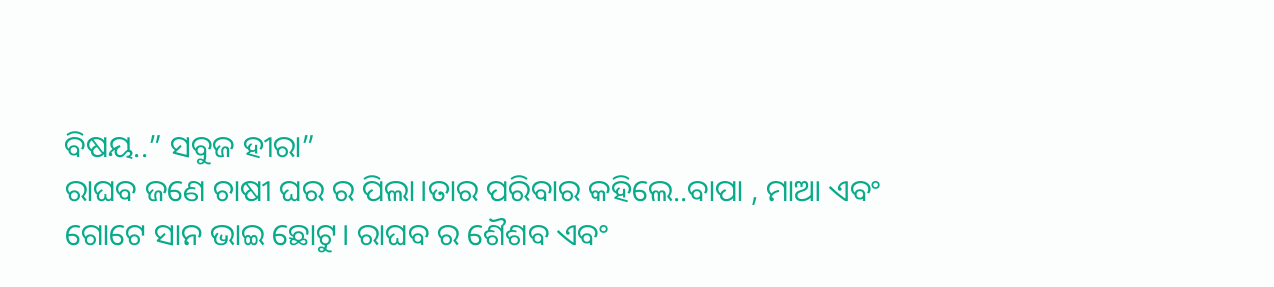ବିଷୟ..” ସବୁଜ ହୀରା”
ରାଘବ ଜଣେ ଚାଷୀ ଘର ର ପିଲା।ତାର ପରିବାର କହିଲେ..ବାପା , ମାଆ ଏବଂ ଗୋଟେ ସାନ ଭାଇ ଛୋଟୁ। ରାଘବ ର ଶୈଶବ ଏବଂ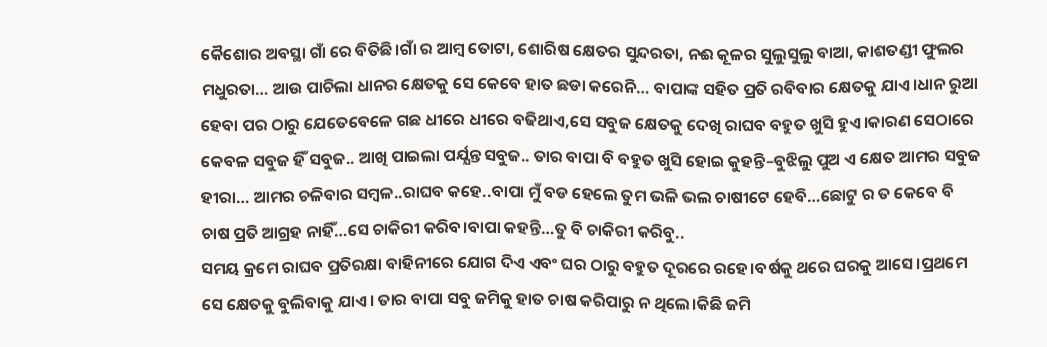କୈଶୋର ଅବସ୍ଥା ଗାଁ ରେ ବିତିଛି।ଗାଁ ର ଆମ୍ବ ତୋଟା, ଶୋରିଷ କ୍ଷେତର ସୁନ୍ଦରତା, ନଈ କୂଳର ସୁଲୁସୁଲୁ ବାଆ, କାଶତଣ୍ଡୀ ଫୁଲର ମଧୁରତା… ଆଉ ପାଚିଲା ଧାନର କ୍ଷେତକୁ ସେ କେବେ ହାତ ଛଡା କରେନି… ବାପାଙ୍କ ସହିତ ପ୍ରତି ରବିବାର କ୍ଷେତକୁ ଯାଏ।ଧାନ ରୁଆ ହେବା ପର ଠାରୁ ଯେତେବେଳେ ଗଛ ଧୀରେ ଧୀରେ ବଢିଥାଏ,ସେ ସବୁଜ କ୍ଷେତକୁ ଦେଖି ରାଘବ ବହୁତ ଖୁସି ହୁଏ।କାରଣ ସେଠାରେ କେବଳ ସବୁଜ ହିଁ ସବୁଜ.. ଆଖି ପାଇଲା ପର୍ଯ୍ଯନ୍ତ ସବୁଜ.. ତାର ବାପା ବି ବହୁତ ଖୁସି ହୋଇ କୁହନ୍ତି–ବୁଝିଲୁ ପୁଅ ଏ କ୍ଷେତ ଆମର ସବୁଜ ହୀରା… ଆମର ଚଳିବାର ସମ୍ବଳ..ରାଘବ କହେ..ବାପା ମୁଁ ବଡ ହେଲେ ତୁମ ଭଳି ଭଲ ଚାଷୀଟେ ହେବି…ଛୋଟୁ ର ତ କେବେ ବି ଚାଷ ପ୍ରତି ଆଗ୍ରହ ନାହିଁ…ସେ ଚାକିରୀ କରିବ।ବାପା କହନ୍ତି…ତୁ ବି ଚାକିରୀ କରିବୁ..
ସମୟ କ୍ରମେ ରାଘବ ପ୍ରତିରକ୍ଷା ବାହିନୀରେ ଯୋଗ ଦିଏ ଏବଂ ଘର ଠାରୁ ବହୁତ ଦୂରରେ ରହେ।ବର୍ଷକୁ ଥରେ ଘରକୁ ଆସେ।ପ୍ରଥମେ ସେ କ୍ଷେତକୁ ବୁଲିବାକୁ ଯାଏ। ତାର ବାପା ସବୁ ଜମିକୁ ହାତ ଚାଷ କରିପାରୁ ନ ଥିଲେ।କିଛି ଜମି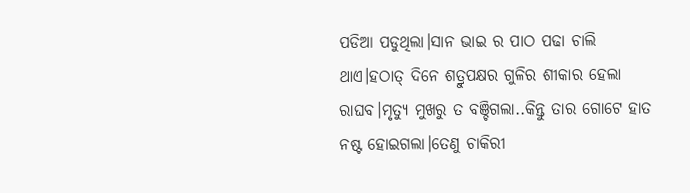ପଡିଆ ପଡୁଥିଲା।ସାନ ଭାଇ ର ପାଠ ପଢା ଚାଲି ଥାଏ।ହଠାତ୍ ଦିନେ ଶତ୍ରୁପକ୍ଷର ଗୁଳିର ଶୀକାର ହେଲା ରାଘବ।ମୃତ୍ଯୁ ମୁଖରୁ ତ ବଞ୍ଚିଗଲା..କିନ୍ତୁ ତାର ଗୋଟେ ହାତ ନଷ୍ଟ ହୋଇଗଲା।ତେଣୁ ଚାକିରୀ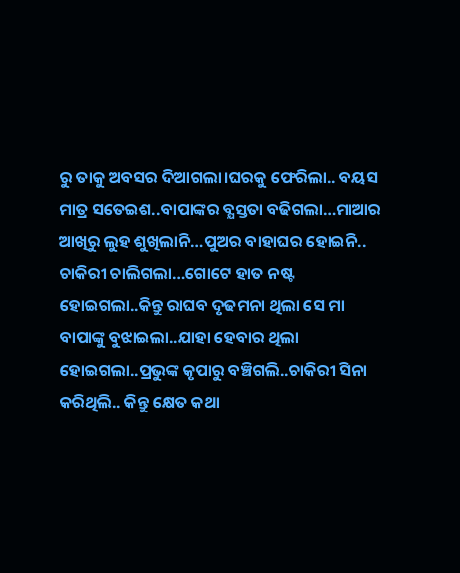ରୁ ତାକୁ ଅବସର ଦିଆଗଲା।ଘରକୁ ଫେରିଲା.. ବୟସ ମାତ୍ର ସତେଇଶ..ବାପାଙ୍କର ବ୍ଯସ୍ତତା ବଢିଗଲା…ମାଆର ଆଖିରୁ ଲୁହ ଶୁଖିଲାନି…ପୁଅର ବାହାଘର ହୋଇନି.. ଚାକିରୀ ଚାଲିଗଲା…ଗୋଟେ ହାତ ନଷ୍ଟ ହୋଇଗଲା..କିନ୍ତୁ ରାଘବ ଦୃଢମନା ଥିଲା ସେ ମା ବାପାଙ୍କୁ ବୁଝାଇଲା..ଯାହା ହେବାର ଥିଲା ହୋଇଗଲା..ପ୍ରଭୁଙ୍କ କୃପାରୁ ବଞ୍ଚିଗଲି..ଚାକିରୀ ସିନା କରିଥିଲି.. କିନ୍ତୁ କ୍ଷେତ କଥା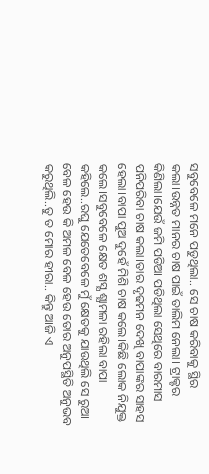ସବୁବେଳେ ମନେ ପଡୁଥିଲା.. ସେ ଚାଷ କରିବାକୁ ସ୍ଥିର କଲା।ଉନ୍ନତ ମାନର ଚାଷ ପାଇଁ ତାଲିମ ନେଲା। ଟ୍ରାକ୍ଟର କିଣିଲା।ଯେଉଁ ଜମି ପଡିଆ ପଡିଥିଲା ସେଥିରେ ବାରମାସ ପନିପରିବା ଚାଷ କଲା।ତାର ଦୃଢମନ ଦେଖି ବାପାଙ୍କର ସାହସ ହେଲା।ବାପା ପୁଅ ଦୁହେଁ ମିଶି ଚାଷ କଲେ।କିଛି ଲୋକ ନିଯୁକ୍ତ କଲେ।ସବୁବେଳେ କ୍ଷେତ ଶସ୍ଯ ଶ୍ଯାମଳା ରହିଲା ବାପା କହିଲେ..ରଘୁ ଯେତେବେଳେ ମୁଁ କ୍ଷେତକୁ ଯାଉଥିଲି ସେ ରୁଆ ବେଳ ହେଉ କି ଅମଳ ବେଳ ହେଉ ତୋର ଅନୁପସ୍ଥିତି ଅନୁଭବ କରୁଥିଲି..ତୁ ତ ମୋର ହୀରା.. କିନ୍ତୁ ଆଜି ଏ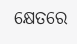କ୍ଷେତରେ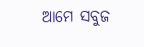ଆମେ ସବୁଜ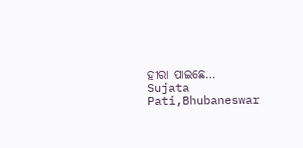ହୀରା ପାଇଛେ…
Sujata Pati,Bhubaneswar